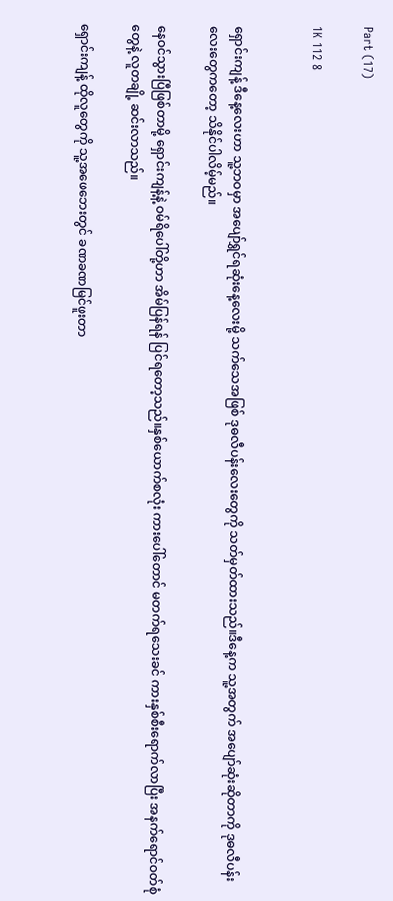Part (17)

1K 112 8


ရှောင်းကျန့် ဒီနေ့လေးဟာ သူ့ဘဝမှာ အပျော်ရွှင်ရဆုံးနေ့လေးမို့ သက်သေအဖြစ် ဒုဓလီပန်းလေးတွေကို သတ်မှတ်ထားသည်။ဒီနေ့က သူ့အတွက် အပျော်ဆုံးဆိုတာကို ဒုဓလီပန်းလေးတွေကတော့ သိနိုင်ပါလိမ့်မည်။

နေဝင်သွားပြီဖြစ်တာမို့ ရှောင်းကျန့်နဲ့ ဝမ်ရိပေါ်တို့ဟာ အိမ်ပြန်ရန် ပြင်ရတော့သည်။နှစ်ယောက်စလုံး ကားပေါ်တောင် မတက်ရသေးခင် ကားနှစ်စီးရောက်လာပြီး အနက်ရောင်ဝတ်စုံတွေနဲ့ လူတချို့ ဆင်းလာသည်။

ရှောင်းကျန့် ထိုလူတွေကို သူ့အဖေဘေးတွင် ခဏခဏမြင်ဖူးတာ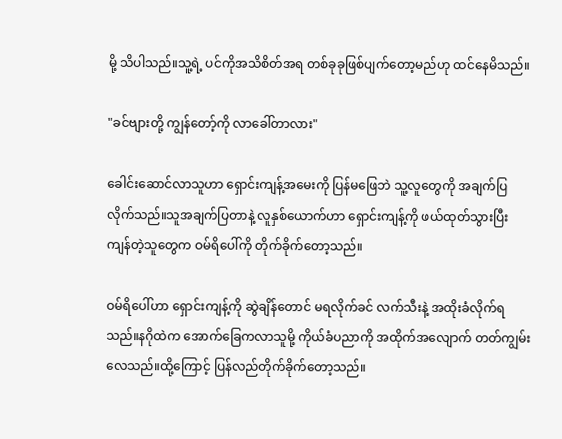မို့ သိပါသည်။သူ့ရဲ့ ပင်ကိုအသိစိတ်အရ တစ်ခုခုဖြစ်ပျက်တော့မည်ဟု ထင်နေမိသည်။

"ခင်ဗျားတို့ ကျွန်တော့်ကို လာခေါ်တာလား"

ခေါင်းဆောင်လာသူဟာ ရှောင်းကျန့်အမေးကို ပြန်မဖြေဘဲ သူ့လူတွေကို အချက်ပြလိုက်သည်။သူအချက်ပြတာနဲ့ လူနှစ်ယောက်ဟာ ရှောင်းကျန့်ကို ဖယ်ထုတ်သွားပြီး ကျန်တဲ့သူတွေက ဝမ်ရိပေါ်ကို တိုက်ခိုက်တော့သည်။

ဝမ်ရိပေါ်ဟာ ရှောင်းကျန့်ကို ဆွဲချိန်တောင် မရလိုက်ခင် လက်သီးနဲ့ အထိုးခံလိုက်ရသည်။နဂိုထဲက အောက်ခြေကလာသူမို့ ကိုယ်ခံပညာကို အထိုက်အလျောက် တတ်ကျွမ်းလေသည်။ထို့ကြောင့် ပြန်လည်တိုက်ခိုက်တော့သည်။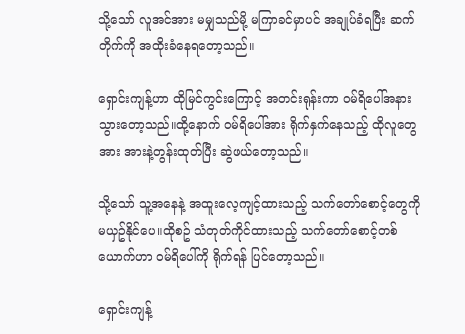သို့သော် လူအင်အား မမျှသည်မို့ မကြာခင်မှာပင် အချုပ်ခံရပြီး ဆက်တိုက်ကို အထိုးခံနေရတော့သည်။

ရှောင်းကျန့်ဟာ ထိုမြင်ကွင်းကြောင့် အတင်းရုန်းကာ ဝမ်ရိပေါ်အနား သွားတော့သည်။ထို့နောက် ဝမ်ရိပေါ်အား ရိုက်နှက်နေသည့် ထိုလူတွေအား အားနဲ့တွန်းထုတ်ပြီး ဆွဲဖယ်တော့သည်။

သို့သော် သူ့အနေနဲ့ အထူးလေ့ကျင့်ထားသည့် သက်တော်စောင့်တွေကို မယှဥ်နိုင်ပေ။ထိုစဥ် သံတုတ်ကိုင်ထားသည့် သက်တော်စောင့်တစ်ယောက်ဟာ ဝမ်ရိပေါ်ကို ရိုက်ရန် ပြင်တော့သည်။

ရှောင်းကျန့်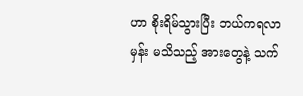ဟာ စိုးရိမ်သွားပြီး ဘယ်ကရလာမှန်း မသိသည့် အားတွေနဲ့ သက်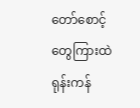တော်စောင့်တွေကြားထဲ ရုန်းကန်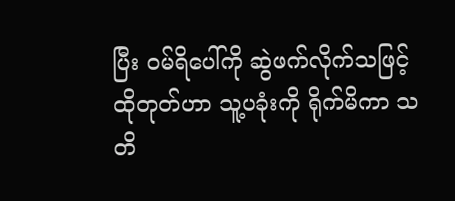ပြီး ဝမ်ရိပေါ်ကို ဆွဲဖက်လိုက်သဖြင့် ထိုတုတ်ဟာ သူ့ပခုံးကို ရိုက်မိကာ သတိ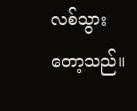လစ်သွားတော့သည်။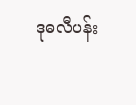ဒုဓလီပန်း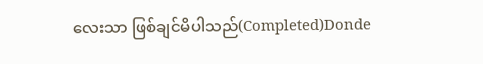လေးသာ ဖြစ်ချင်မိပါသည်(Completed)Donde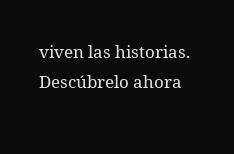viven las historias. Descúbrelo ahora